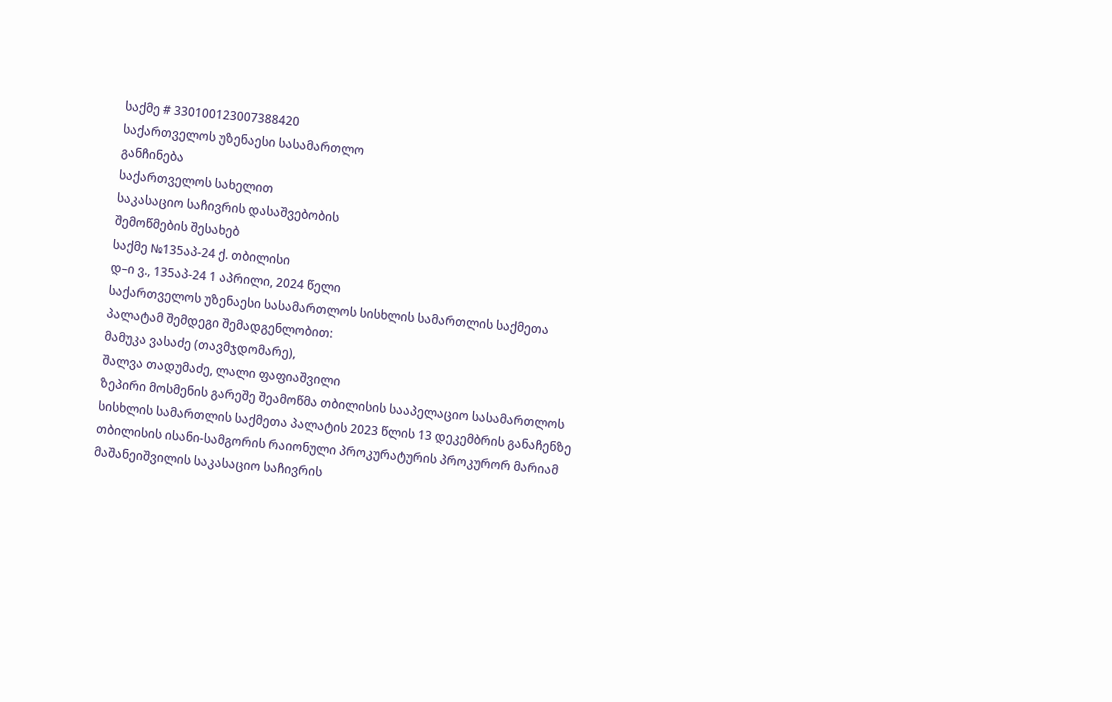საქმე # 330100123007388420
საქართველოს უზენაესი სასამართლო
განჩინება
საქართველოს სახელით
საკასაციო საჩივრის დასაშვებობის
შემოწმების შესახებ
საქმე №135აპ-24 ქ. თბილისი
დ–ი ვ., 135აპ-24 1 აპრილი, 2024 წელი
საქართველოს უზენაესი სასამართლოს სისხლის სამართლის საქმეთა პალატამ შემდეგი შემადგენლობით:
მამუკა ვასაძე (თავმჯდომარე),
შალვა თადუმაძე, ლალი ფაფიაშვილი
ზეპირი მოსმენის გარეშე შეამოწმა თბილისის სააპელაციო სასამართლოს სისხლის სამართლის საქმეთა პალატის 2023 წლის 13 დეკემბრის განაჩენზე თბილისის ისანი-სამგორის რაიონული პროკურატურის პროკურორ მარიამ მაშანეიშვილის საკასაციო საჩივრის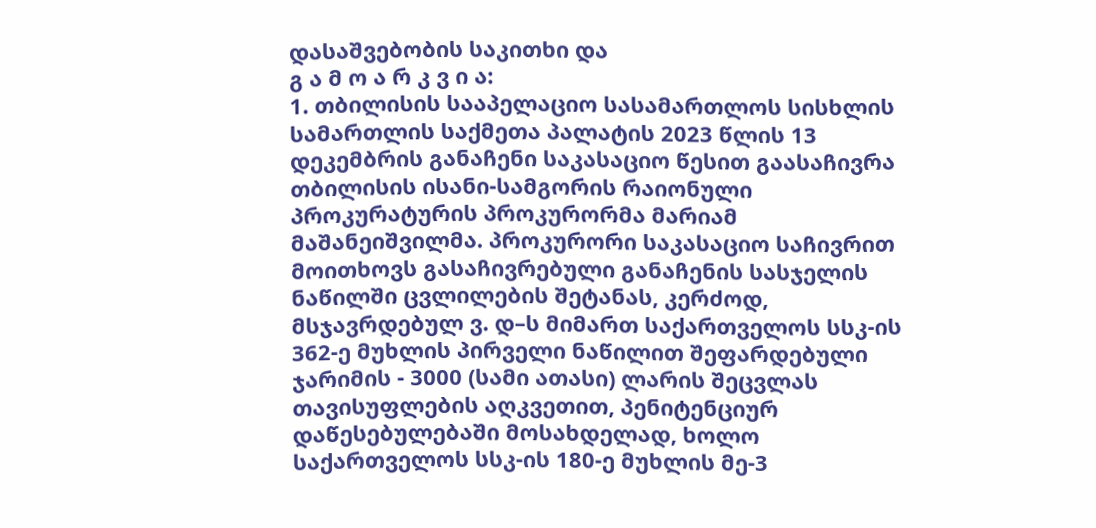დასაშვებობის საკითხი და
გ ა მ ო ა რ კ ვ ი ა:
1. თბილისის სააპელაციო სასამართლოს სისხლის სამართლის საქმეთა პალატის 2023 წლის 13 დეკემბრის განაჩენი საკასაციო წესით გაასაჩივრა თბილისის ისანი-სამგორის რაიონული პროკურატურის პროკურორმა მარიამ მაშანეიშვილმა. პროკურორი საკასაციო საჩივრით მოითხოვს გასაჩივრებული განაჩენის სასჯელის ნაწილში ცვლილების შეტანას, კერძოდ, მსჯავრდებულ ვ. დ–ს მიმართ საქართველოს სსკ-ის 362-ე მუხლის პირველი ნაწილით შეფარდებული ჯარიმის - 3000 (სამი ათასი) ლარის შეცვლას თავისუფლების აღკვეთით, პენიტენციურ დაწესებულებაში მოსახდელად, ხოლო საქართველოს სსკ-ის 180-ე მუხლის მე-3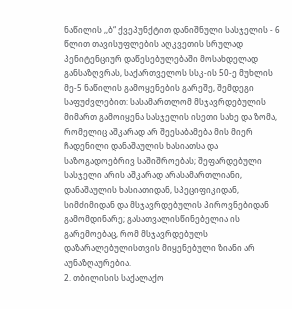ნაწილის ,,ბ“ ქვეპუნქტით დანიშნული სასჯელის - 6 წლით თავისუფლების აღკვეთის სრულად პენიტენციურ დაწესებულებაში მოსახდელად განსაზღვრას, საქართველოს სსკ-ის 50-ე მუხლის მე-5 ნაწილის გამოყენების გარეშე, შემდეგი საფუძვლებით: სასამართლომ მსჯავრდებულის მიმართ გამოიყენა სასჯელის ისეთი სახე და ზომა, რომელიც აშკარად არ შეესაბამება მის მიერ ჩადენილი დანაშაულის ხასიათსა და საზოგადოებრივ საშიშროებას; შეფარდებული სასჯელი არის აშკარად არასამართლიანი, დანაშაულის ხასიათიდან, სპეციფიკიდან, სიმძიმიდან და მსჯავრდებულის პიროვნებიდან გამომდინარე; გასათვალისწინებელია ის გარემოებაც, რომ მსჯავრდებულს დაზარალებულისთვის მიყენებული ზიანი არ აუნაზღაურებია.
2. თბილისის საქალაქო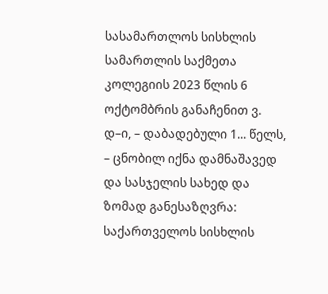სასამართლოს სისხლის სამართლის საქმეთა კოლეგიის 2023 წლის 6 ოქტომბრის განაჩენით ვ. დ–ი, – დაბადებული 1... წელს, – ცნობილ იქნა დამნაშავედ და სასჯელის სახედ და ზომად განესაზღვრა:
საქართველოს სისხლის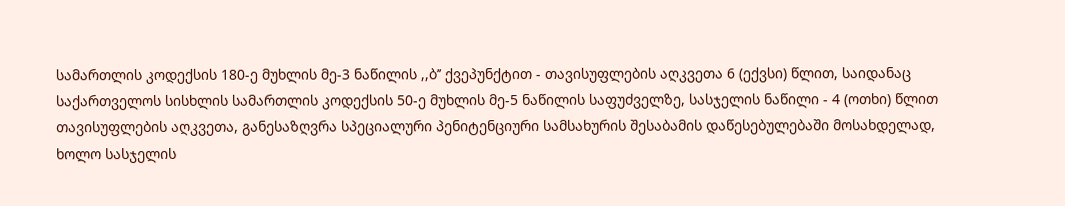სამართლის კოდექსის 180-ე მუხლის მე-3 ნაწილის ,,ბ’’ ქვეპუნქტით - თავისუფლების აღკვეთა 6 (ექვსი) წლით, საიდანაც საქართველოს სისხლის სამართლის კოდექსის 50-ე მუხლის მე-5 ნაწილის საფუძველზე, სასჯელის ნაწილი - 4 (ოთხი) წლით თავისუფლების აღკვეთა, განესაზღვრა სპეციალური პენიტენციური სამსახურის შესაბამის დაწესებულებაში მოსახდელად, ხოლო სასჯელის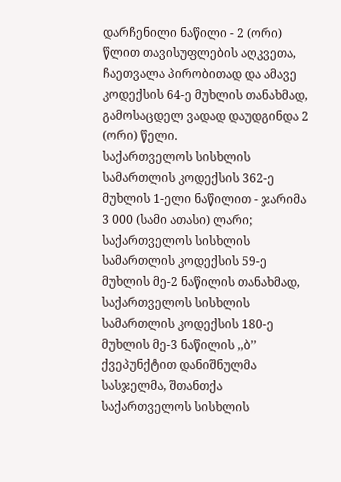დარჩენილი ნაწილი - 2 (ორი) წლით თავისუფლების აღკვეთა, ჩაეთვალა პირობითად და ამავე კოდექსის 64-ე მუხლის თანახმად, გამოსაცდელ ვადად დაუდგინდა 2 (ორი) წელი.
საქართველოს სისხლის სამართლის კოდექსის 362-ე მუხლის 1-ელი ნაწილით - ჯარიმა 3 000 (სამი ათასი) ლარი;
საქართველოს სისხლის სამართლის კოდექსის 59-ე მუხლის მე-2 ნაწილის თანახმად, საქართველოს სისხლის სამართლის კოდექსის 180-ე მუხლის მე-3 ნაწილის ,,ბ’’ ქვეპუნქტით დანიშნულმა სასჯელმა, შთანთქა საქართველოს სისხლის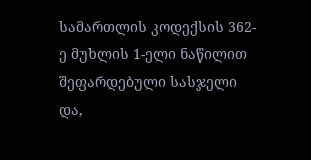სამართლის კოდექსის 362-ე მუხლის 1-ელი ნაწილით შეფარდებული სასჯელი და,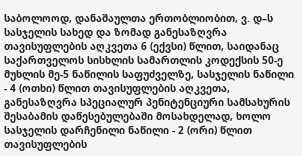საბოლოოდ, დანაშაულთა ერთობლიობით, ვ. დ–ს სასჯელის სახედ და ზომად განესაზღვრა თავისუფლების აღკვეთა 6 (ექვსი) წლით, საიდანაც საქართველოს სისხლის სამართლის კოდექსის 50-ე მუხლის მე-5 ნაწილის საფუძველზე, სასჯელის ნაწილი - 4 (ოთხი) წლით თავისუფლების აღკვეთა, განესაზღვრა სპეციალურ პენიტენციური სამსახურის შესაბამის დაწესებულებაში მოსახდელად, ხოლო სასჯელის დარჩენილი ნაწილი - 2 (ორი) წლით თავისუფლების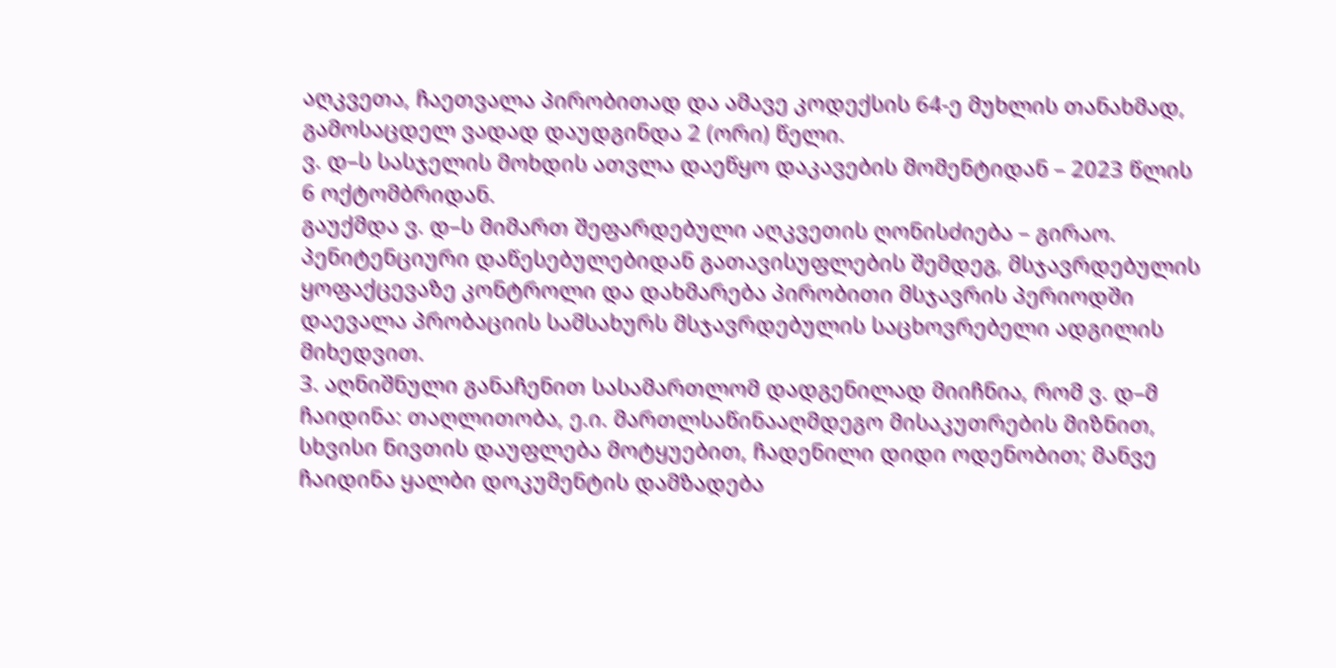აღკვეთა, ჩაეთვალა პირობითად და ამავე კოდექსის 64-ე მუხლის თანახმად, გამოსაცდელ ვადად დაუდგინდა 2 (ორი) წელი.
ვ. დ–ს სასჯელის მოხდის ათვლა დაეწყო დაკავების მომენტიდან – 2023 წლის 6 ოქტომბრიდან.
გაუქმდა ვ. დ–ს მიმართ შეფარდებული აღკვეთის ღონისძიება – გირაო.
პენიტენციური დაწესებულებიდან გათავისუფლების შემდეგ, მსჯავრდებულის ყოფაქცევაზე კონტროლი და დახმარება პირობითი მსჯავრის პერიოდში დაევალა პრობაციის სამსახურს მსჯავრდებულის საცხოვრებელი ადგილის მიხედვით.
3. აღნიშნული განაჩენით სასამართლომ დადგენილად მიიჩნია, რომ ვ. დ–მ ჩაიდინა: თაღლითობა, ე.ი. მართლსაწინააღმდეგო მისაკუთრების მიზნით, სხვისი ნივთის დაუფლება მოტყუებით, ჩადენილი დიდი ოდენობით; მანვე ჩაიდინა ყალბი დოკუმენტის დამზადება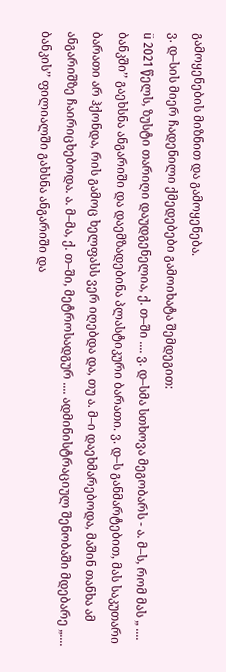გამოყენების მიზნით და გამოყენება.
ვ. დ–სის მიერ ჩადენილი ქმედებები გამოიხატა შემდეგით:
ü 2021 წელს, ზუსტი თარიღი დაუდგენელია, ქ. თ–ში .... ვ. დ–სმა სთხოვა მეგობარს - ა. მ–ს, რომ მას „ .... ბანკში’’ გაეხსნა ანგარიში და დაემზადებინა პლასტიკური ბარათი. ვ. დ–ს განმარტებით, მას საკუთარი ბარათი არ ჰქონდა, რის გამოც ხელფასს ვერ იღებდა და, თუ ა. მ–ი დაეხმარებოდა, მაშინ თანხა ამ ანგარიშზე ჩაირიცხებოდა. ა. მ–მა, ქ. თ–ში, მეტროსადგურ .... ადმინისტრაციულ შენობაში მდებარე „.... ბანკის’’ ფილიალში გახსნა ანგარიში და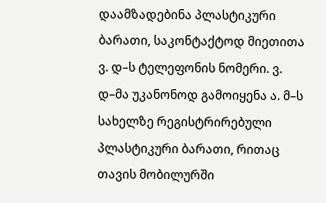დაამზადებინა პლასტიკური ბარათი, საკონტაქტოდ მიეთითა ვ. დ–ს ტელეფონის ნომერი. ვ. დ–მა უკანონოდ გამოიყენა ა. მ–ს სახელზე რეგისტრირებული პლასტიკური ბარათი, რითაც თავის მობილურში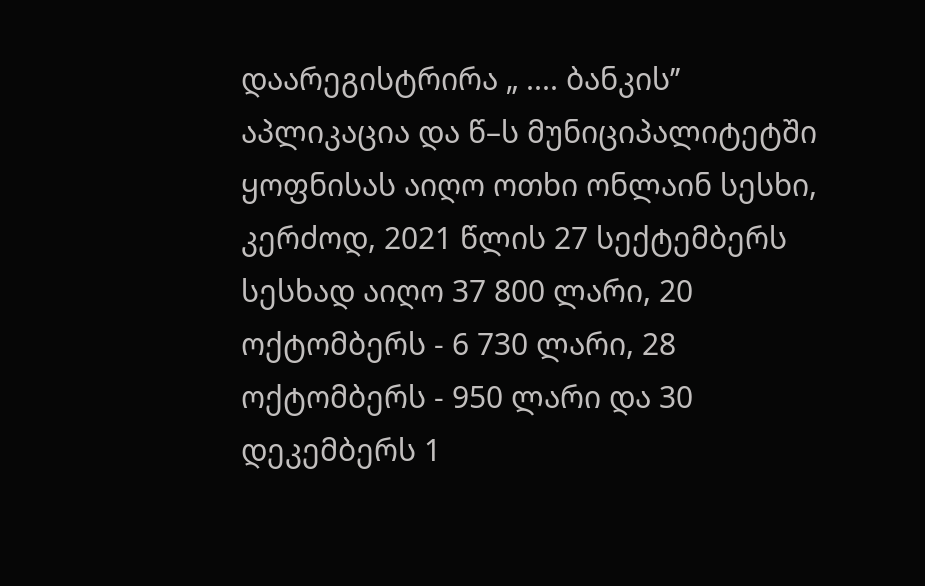დაარეგისტრირა „ .... ბანკის’’ აპლიკაცია და წ–ს მუნიციპალიტეტში ყოფნისას აიღო ოთხი ონლაინ სესხი, კერძოდ, 2021 წლის 27 სექტემბერს სესხად აიღო 37 800 ლარი, 20 ოქტომბერს - 6 730 ლარი, 28 ოქტომბერს - 950 ლარი და 30 დეკემბერს 1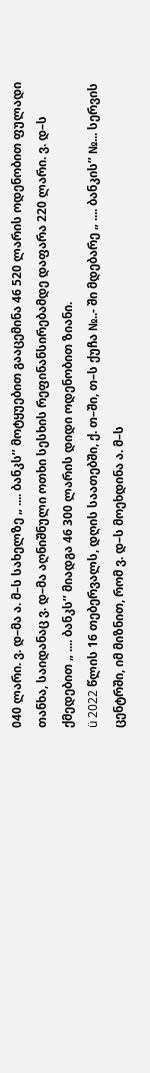040 ლარი. ვ. დ–მა ა. მ–ს სახელზე „ .... ბანკს’’ მოტყუებით გააცემინა 46 520 ლარის ოდენობით ფულადი თანხა, საიდანაც ვ. დ–მა აღნიშნული ოთხი სესხის რეფინანსირებამდე დაფარა 220 ლარი. ვ. დ–ს ქმედებით „ .... ბანკს’’ მიადგა 46 300 ლარის დიდი ოდენობით ზიანი.
ü 2022 წლის 16 თებერვალს, დღის საათებში, ქ. თ–ში, თ–ს ქუჩა №..- ში მდებარე „ .... ბანკის’’ №... სერვის ცენტრში, იმ მიზნით, რომ ვ. დ–ს მოეხდინა ა. მ–ს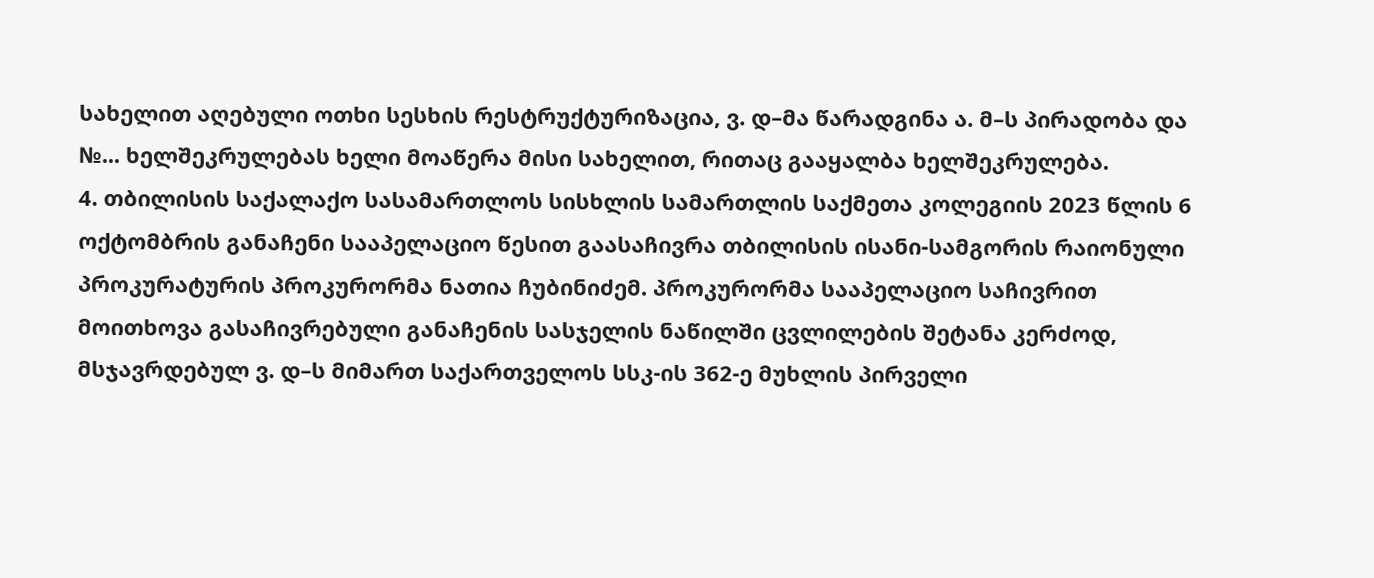სახელით აღებული ოთხი სესხის რესტრუქტურიზაცია, ვ. დ–მა წარადგინა ა. მ–ს პირადობა და №... ხელშეკრულებას ხელი მოაწერა მისი სახელით, რითაც გააყალბა ხელშეკრულება.
4. თბილისის საქალაქო სასამართლოს სისხლის სამართლის საქმეთა კოლეგიის 2023 წლის 6 ოქტომბრის განაჩენი სააპელაციო წესით გაასაჩივრა თბილისის ისანი-სამგორის რაიონული პროკურატურის პროკურორმა ნათია ჩუბინიძემ. პროკურორმა სააპელაციო საჩივრით მოითხოვა გასაჩივრებული განაჩენის სასჯელის ნაწილში ცვლილების შეტანა კერძოდ, მსჯავრდებულ ვ. დ–ს მიმართ საქართველოს სსკ-ის 362-ე მუხლის პირველი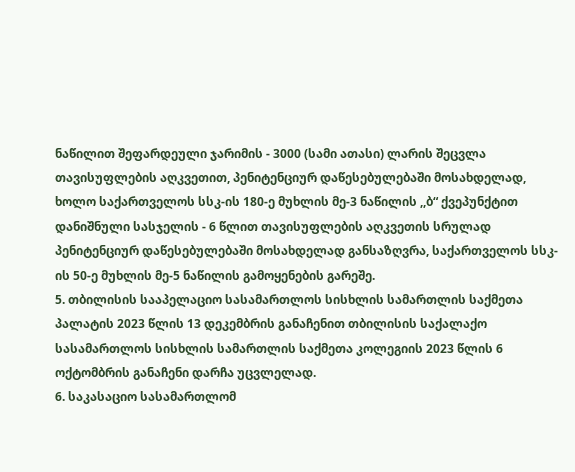ნაწილით შეფარდეული ჯარიმის - 3000 (სამი ათასი) ლარის შეცვლა თავისუფლების აღკვეთით, პენიტენციურ დაწესებულებაში მოსახდელად, ხოლო საქართველოს სსკ-ის 180-ე მუხლის მე-3 ნაწილის ,,ბ“ ქვეპუნქტით დანიშნული სასჯელის - 6 წლით თავისუფლების აღკვეთის სრულად პენიტენციურ დაწესებულებაში მოსახდელად განსაზღვრა, საქართველოს სსკ-ის 50-ე მუხლის მე-5 ნაწილის გამოყენების გარეშე.
5. თბილისის სააპელაციო სასამართლოს სისხლის სამართლის საქმეთა პალატის 2023 წლის 13 დეკემბრის განაჩენით თბილისის საქალაქო სასამართლოს სისხლის სამართლის საქმეთა კოლეგიის 2023 წლის 6 ოქტომბრის განაჩენი დარჩა უცვლელად.
6. საკასაციო სასამართლომ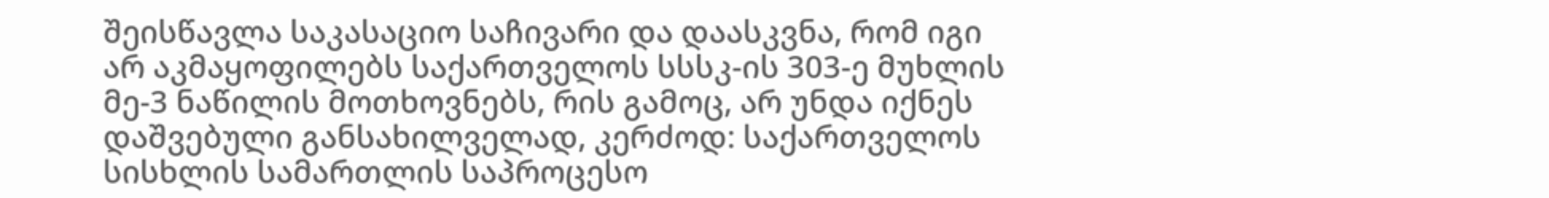შეისწავლა საკასაციო საჩივარი და დაასკვნა, რომ იგი არ აკმაყოფილებს საქართველოს სსსკ-ის 303-ე მუხლის მე-3 ნაწილის მოთხოვნებს, რის გამოც, არ უნდა იქნეს დაშვებული განსახილველად, კერძოდ: საქართველოს სისხლის სამართლის საპროცესო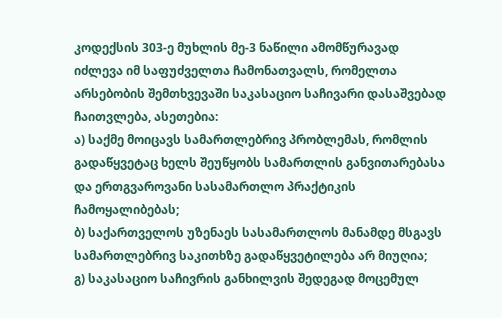კოდექსის 303-ე მუხლის მე-3 ნაწილი ამომწურავად იძლევა იმ საფუძველთა ჩამონათვალს, რომელთა არსებობის შემთხვევაში საკასაციო საჩივარი დასაშვებად ჩაითვლება, ასეთებია:
ა) საქმე მოიცავს სამართლებრივ პრობლემას, რომლის გადაწყვეტაც ხელს შეუწყობს სამართლის განვითარებასა და ერთგვაროვანი სასამართლო პრაქტიკის ჩამოყალიბებას;
ბ) საქართველოს უზენაეს სასამართლოს მანამდე მსგავს სამართლებრივ საკითხზე გადაწყვეტილება არ მიუღია;
გ) საკასაციო საჩივრის განხილვის შედეგად მოცემულ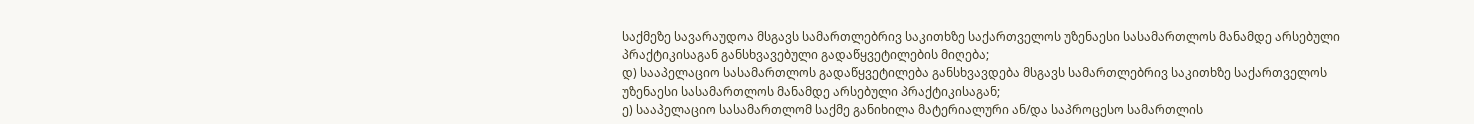საქმეზე სავარაუდოა მსგავს სამართლებრივ საკითხზე საქართველოს უზენაესი სასამართლოს მანამდე არსებული პრაქტიკისაგან განსხვავებული გადაწყვეტილების მიღება;
დ) სააპელაციო სასამართლოს გადაწყვეტილება განსხვავდება მსგავს სამართლებრივ საკითხზე საქართველოს უზენაესი სასამართლოს მანამდე არსებული პრაქტიკისაგან;
ე) სააპელაციო სასამართლომ საქმე განიხილა მატერიალური ან/და საპროცესო სამართლის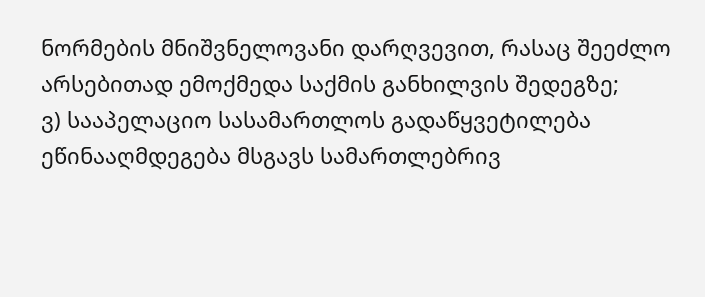ნორმების მნიშვნელოვანი დარღვევით, რასაც შეეძლო არსებითად ემოქმედა საქმის განხილვის შედეგზე;
ვ) სააპელაციო სასამართლოს გადაწყვეტილება ეწინააღმდეგება მსგავს სამართლებრივ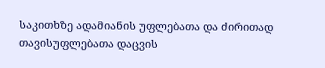საკითხზე ადამიანის უფლებათა და ძირითად თავისუფლებათა დაცვის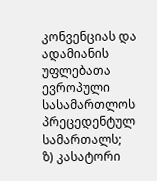კონვენციას და ადამიანის უფლებათა ევროპული სასამართლოს პრეცედენტულ სამართალს;
ზ) კასატორი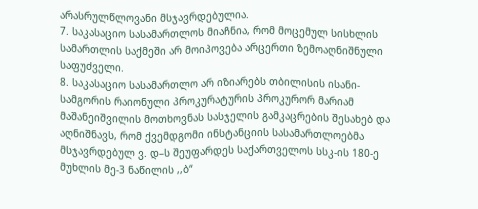არასრულწლოვანი მსჯავრდებულია.
7. საკასაციო სასამართლოს მიაჩნია, რომ მოცემულ სისხლის სამართლის საქმეში არ მოიპოვება არცერთი ზემოაღნიშნული საფუძველი.
8. საკასაციო სასამართლო არ იზიარებს თბილისის ისანი-სამგორის რაიონული პროკურატურის პროკურორ მარიამ მაშანეიშვილის მოთხოვნას სასჯელის გამკაცრების შესახებ და აღნიშნავს, რომ ქვემდგომი ინსტანციის სასამართლოებმა მსჯავრდებულ ვ. დ–ს შეუფარდეს საქართველოს სსკ-ის 180-ე მუხლის მე-3 ნაწილის ,,ბ“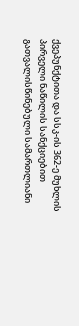ქვეპუნქტითა და სსკ-ის 362-ე მუხლის პირველი ნაწილის სანქციებით გათვალისწინებული სამართლიანი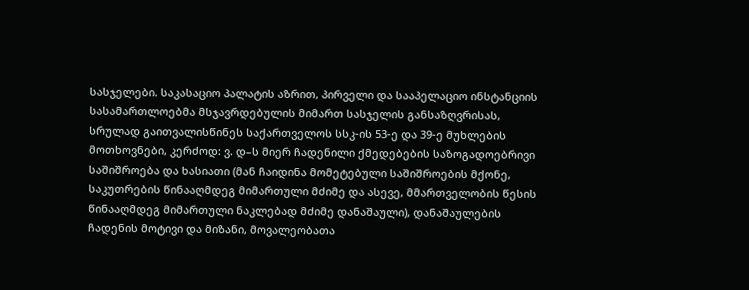სასჯელები. საკასაციო პალატის აზრით, პირველი და სააპელაციო ინსტანციის სასამართლოებმა მსჯავრდებულის მიმართ სასჯელის განსაზღვრისას, სრულად გაითვალისწინეს საქართველოს სსკ-ის 53-ე და 39-ე მუხლების მოთხოვნები, კერძოდ: ვ. დ–ს მიერ ჩადენილი ქმედებების საზოგადოებრივი საშიშროება და ხასიათი (მან ჩაიდინა მომეტებული საშიშროების მქონე, საკუთრების წინააღმდეგ მიმართული მძიმე და ასევე, მმართველობის წესის წინააღმდეგ მიმართული ნაკლებად მძიმე დანაშაული), დანაშაულების ჩადენის მოტივი და მიზანი, მოვალეობათა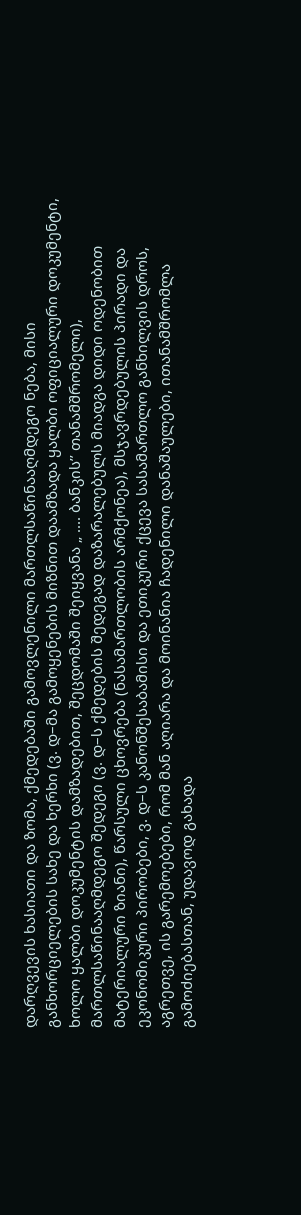დარღვევის ხასიათი და ზომა, ქმედებაში გამოვლენილი მართლსაწინააღმდეგო ნება, მისი განხორციელების სახე და ხერხი (ვ. დ–მა გამოყენების მიზნით დაამზადა ყალბი ოფიციალური დოკუმენტი, ხოლო ყალბი დოკუმენტის დამზადებით, შეცდომაში შეიყვანა „ .... ბანკის’’ თანამშრომელი), მართლსაწინააღმდეგო შედეგი (ვ. დ–ს ქმედების შედეგად დაზარალებულს მიადგა დიდი ოდენობით მატერიალური ზიანი), წარსული ცხოვრება (ნასამართლობის არმქონეა), მსჯავრდებულის პირადი და ეკონომიკური პირობები, ვ. დ–ს კანონშესაბამისი და ეთიკური ქცევა სასამართლო განხილვის დროს, აგრეთვე, ის გარემოებები, რომ მან აღიარა და მოინანია ჩადენილი დანაშაულები, ითანამშრომლა გამოძიებასთან, უდავოდ გახადა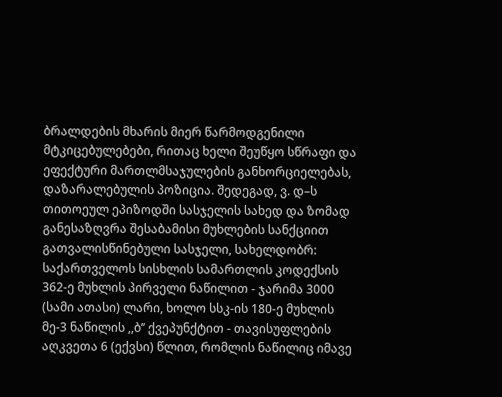ბრალდების მხარის მიერ წარმოდგენილი მტკიცებულებები, რითაც ხელი შეუწყო სწრაფი და ეფექტური მართლმსაჯულების განხორციელებას, დაზარალებულის პოზიცია. შედეგად, ვ. დ–ს თითოეულ ეპიზოდში სასჯელის სახედ და ზომად განესაზღვრა შესაბამისი მუხლების სანქციით გათვალისწინებული სასჯელი, სახელდობრ: საქართველოს სისხლის სამართლის კოდექსის 362-ე მუხლის პირველი ნაწილით - ჯარიმა 3000 (სამი ათასი) ლარი, ხოლო სსკ-ის 180-ე მუხლის მე-3 ნაწილის ,,ბ’’ ქვეპუნქტით - თავისუფლების აღკვეთა 6 (ექვსი) წლით, რომლის ნაწილიც იმავე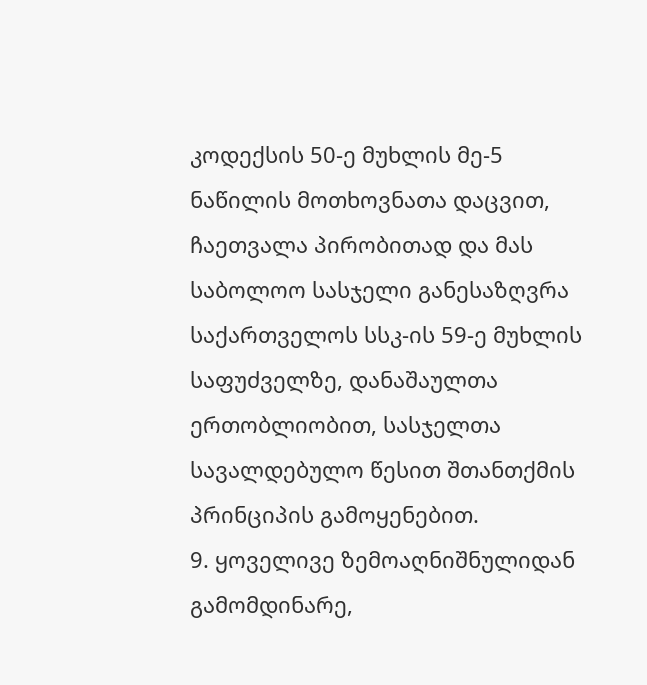კოდექსის 50-ე მუხლის მე-5 ნაწილის მოთხოვნათა დაცვით, ჩაეთვალა პირობითად და მას საბოლოო სასჯელი განესაზღვრა საქართველოს სსკ-ის 59-ე მუხლის საფუძველზე, დანაშაულთა ერთობლიობით, სასჯელთა სავალდებულო წესით შთანთქმის პრინციპის გამოყენებით.
9. ყოველივე ზემოაღნიშნულიდან გამომდინარე,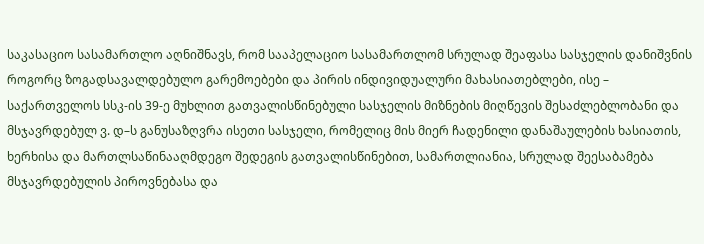საკასაციო სასამართლო აღნიშნავს, რომ სააპელაციო სასამართლომ სრულად შეაფასა სასჯელის დანიშვნის როგორც ზოგადსავალდებულო გარემოებები და პირის ინდივიდუალური მახასიათებლები, ისე – საქართველოს სსკ-ის 39-ე მუხლით გათვალისწინებული სასჯელის მიზნების მიღწევის შესაძლებლობანი და მსჯავრდებულ ვ. დ–ს განუსაზღვრა ისეთი სასჯელი, რომელიც მის მიერ ჩადენილი დანაშაულების ხასიათის, ხერხისა და მართლსაწინააღმდეგო შედეგის გათვალისწინებით, სამართლიანია, სრულად შეესაბამება მსჯავრდებულის პიროვნებასა და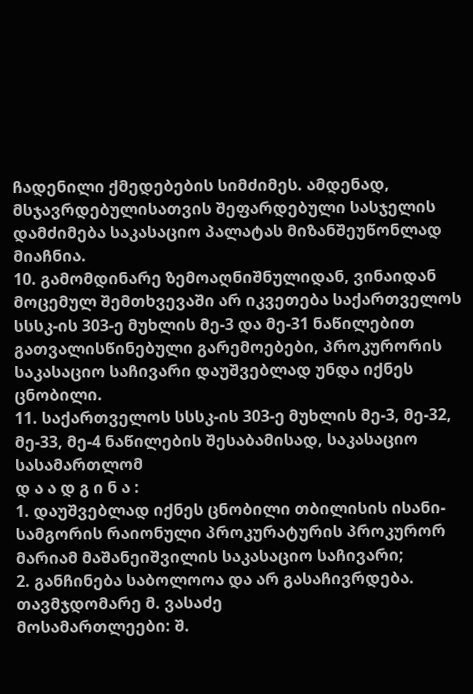ჩადენილი ქმედებების სიმძიმეს. ამდენად, მსჯავრდებულისათვის შეფარდებული სასჯელის დამძიმება საკასაციო პალატას მიზანშეუწონლად მიაჩნია.
10. გამომდინარე ზემოაღნიშნულიდან, ვინაიდან მოცემულ შემთხვევაში არ იკვეთება საქართველოს სსსკ-ის 303-ე მუხლის მე-3 და მე-31 ნაწილებით გათვალისწინებული გარემოებები, პროკურორის საკასაციო საჩივარი დაუშვებლად უნდა იქნეს ცნობილი.
11. საქართველოს სსსკ-ის 303-ე მუხლის მე-3, მე-32, მე-33, მე-4 ნაწილების შესაბამისად, საკასაციო სასამართლომ
დ ა ა დ გ ი ნ ა :
1. დაუშვებლად იქნეს ცნობილი თბილისის ისანი-სამგორის რაიონული პროკურატურის პროკურორ მარიამ მაშანეიშვილის საკასაციო საჩივარი;
2. განჩინება საბოლოოა და არ გასაჩივრდება.
თავმჯდომარე მ. ვასაძე
მოსამართლეები: შ.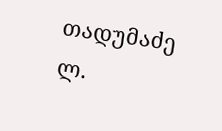თადუმაძე
ლ.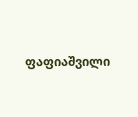ფაფიაშვილი